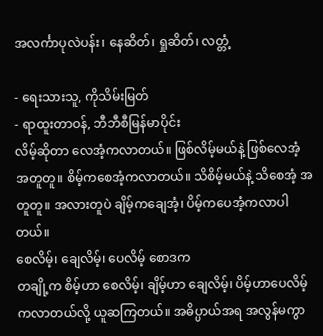အလင်္ကာပုလဲပန်း၊ နေဆိတ်၊ ရှုဆိတ်၊ လတ္တံ့

- ရေးသားသူ, ကိုသိမ်းမြတ်
- ရာထူးတာဝန်, ဘီဘီစီမြန်မာပိုင်း
လိမ့်ဆိုတာ လေအံ့ကလာတယ်။ ဖြစ်လိမ့်မယ်နဲ့ ဖြစ်လေအံ့ အတူတူ။ စိမ့်ကစေအံ့ကလာတယ်။ သိစိမ့်မယ်နဲ့ သိစေအံ့ အတူတူ။ အလားတူပဲ ချိမ့်ကချေအံ့၊ ပိမ့်ကပေအံ့ကလာပါတယ်။
စေလိမ့်၊ ချေလိမ့်၊ ပေလိမ့် စောဒက
တချို့က စိမ့်ဟာ စေလိမ့်၊ ချိမ့်ဟာ ချေလိမ့်၊ ပိမ့်ဟာပေလိမ့်ကလာတယ်လို့ ယူဆကြတယ်။ အဓိပ္ပာယ်အရ အလွန်မကွာ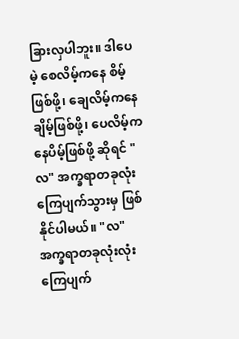ခြားလှပါဘူး။ ဒါပေမဲ့ စေလိမ့်ကနေ စိမ့်ဖြစ်ဖို့၊ ချေလိမ့်ကနေချိမ့်ဖြစ်ဖို့၊ ပေလိမ့်ကနေပိမ့်ဖြစ်ဖို့ ဆိုရင် "လ" အက္ခရာတခုလုံးကြေပျက်သွားမှ ဖြစ်နိုင်ပါမယ်။ "လ" အက္ခရာတခုလုံးလုံးကြေပျက်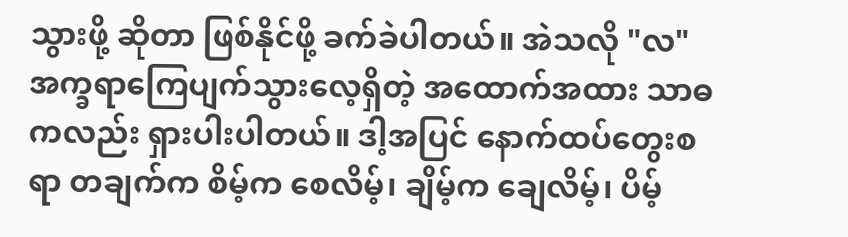သွားဖို့ ဆိုတာ ဖြစ်နိုင်ဖို့ ခက်ခဲပါတယ်။ အဲသလို "လ" အက္ခရာကြေပျက်သွားလေ့ရှိတဲ့ အထောက်အထား သာဓကလည်း ရှားပါးပါတယ်။ ဒါ့အပြင် နောက်ထပ်တွေးစရာ တချက်က စိမ့်က စေလိမ့်၊ ချိမ့်က ချေလိမ့်၊ ပိမ့်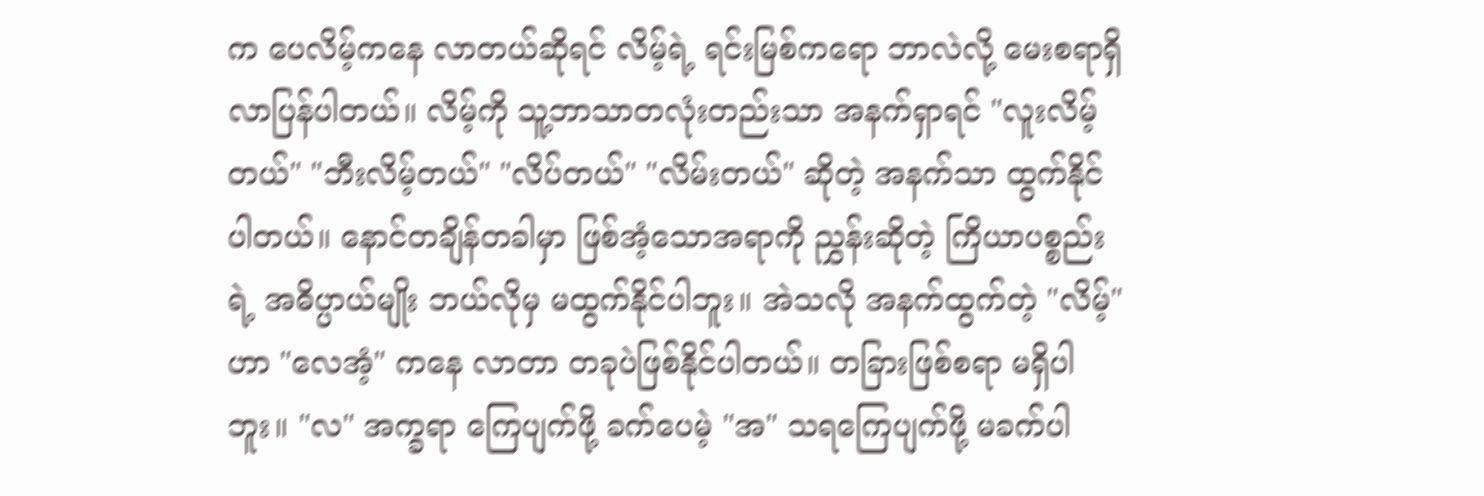က ပေလိမ့်ကနေ လာတယ်ဆိုရင် လိမ့်ရဲ့ ရင်းမြစ်ကရော ဘာလဲလို့ မေးစရာရှိလာပြန်ပါတယ်။ လိမ့်ကို သူ့ဘာသာတလုံးတည်းသာ အနက်ရှာရင် "လူးလိမ့်တယ်" "ဘီးလိမ့်တယ်" "လိပ်တယ်" "လိမ်းတယ်" ဆိုတဲ့ အနက်သာ ထွက်နိုင်ပါတယ်။ နောင်တချိန်တခါမှာ ဖြစ်အံ့သောအရာကို ညွှန်းဆိုတဲ့ ကြိယာပစ္စည်းရဲ့ အဓိပ္ပာယ်မျိုး ဘယ်လိုမှ မထွက်နိုင်ပါဘူး။ အဲသလို အနက်ထွက်တဲ့ "လိမ့်" ဟာ "လေအံ့" ကနေ လာတာ တခုပဲဖြစ်နိုင်ပါတယ်။ တခြားဖြစ်စရာ မရှိပါဘူး။ "လ" အက္ခရာ ကြေပျက်ဖို့ ခက်ပေမဲ့ "အ" သရကြေပျက်ဖို့ မခက်ပါ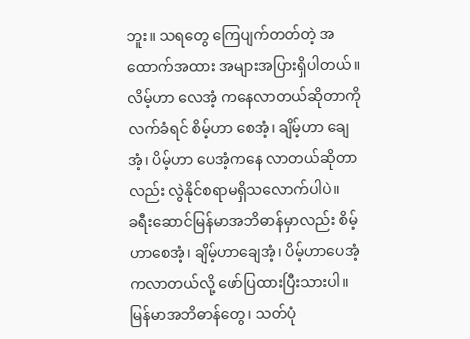ဘူး။ သရတွေ ကြေပျက်တတ်တဲ့ အထောက်အထား အများအပြားရှိပါတယ်။လိမ့်ဟာ လေအံ့ ကနေလာတယ်ဆိုတာကို လက်ခံရင် စိမ့်ဟာ စေအံ့၊ ချိမ့်ဟာ ချေအံ့၊ ပိမ့်ဟာ ပေအံ့ကနေ လာတယ်ဆိုတာလည်း လွဲနိုင်စရာမရှိသလောက်ပါပဲ။
ခရီးဆောင်မြန်မာအဘိဓာန်မှာလည်း စိမ့်ဟာစေအံ့၊ ချိမ့်ဟာချေအံ့၊ ပိမ့်ဟာပေအံ့ကလာတယ်လို့ ဖော်ပြထားပြီးသားပါ။ မြန်မာအဘိဓာန်တွေ၊ သတ်ပုံ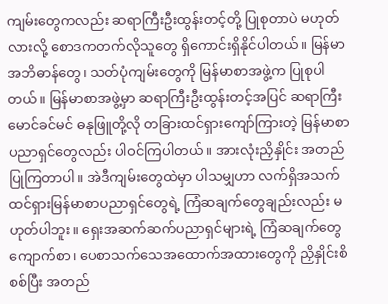ကျမ်းတွေကလည်း ဆရာကြီးဦးထွန်းတင့်တို့ ပြုစုတာပဲ မဟုတ်လားလို့ စောဒကတက်လိုသူတွေ ရှိကောင်းရှိနိုင်ပါတယ်။ မြန်မာအဘိဓာန်တွေ၊ သတ်ပုံကျမ်းတွေကို မြန်မာစာအဖွဲ့က ပြုစုပါတယ်။ မြန်မာစာအဖွဲ့မှာ ဆရာကြီးဦးထွန်းတင့်အပြင် ဆရာကြီးမောင်ခင်မင် ဓနုဖြူတို့လို တခြားထင်ရှားကျော်ကြားတဲ့ မြန်မာစာပညာရှင်တွေလည်း ပါဝင်ကြပါတယ်။ အားလုံးညှိနှိုင်း အတည်ပြုကြတာပါ။ အဲဒီကျမ်းတွေထဲမှာ ပါသမျှဟာ လက်ရှိအသက်ထင်ရှားမြန်မာစာပညာရှင်တွေရဲ့ ကြံဆချက်တွေချည်းလည်း မဟုတ်ပါဘူး။ ရှေးအဆက်ဆက်ပညာရှင်များရဲ့ ကြံဆချက်တွေ ကျောက်စာ၊ ပေစာသက်သေအထောက်အထားတွေကို ညှိနှိုင်းစိစစ်ပြီး အတည်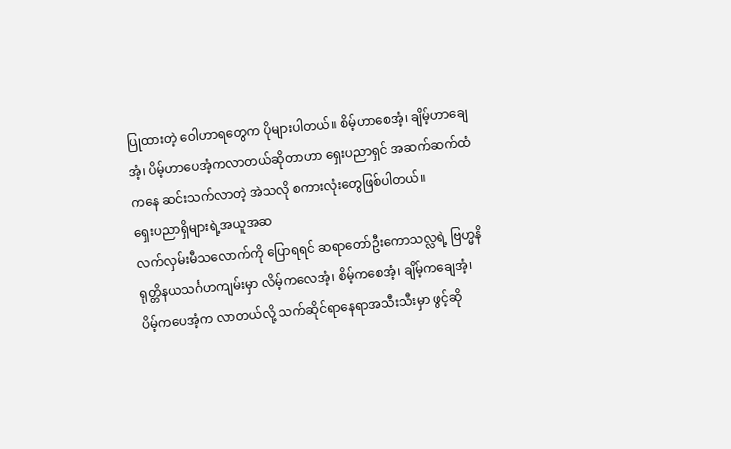ပြုထားတဲ့ ဝေါဟာရတွေက ပိုများပါတယ်။ စိမ့်ဟာစေအံ့၊ ချိမ့်ဟာချေအံ့၊ ပိမ့်ဟာပေအံ့ကလာတယ်ဆိုတာဟာ ရှေးပညာရှင် အဆက်ဆက်ထံကနေ ဆင်းသက်လာတဲ့ အဲသလို စကားလုံးတွေဖြစ်ပါတယ်။
ရှေးပညာရှိများရဲ့အယူအဆ
လက်လှမ်းမီသလောက်ကို ပြောရရင် ဆရာတော်ဦးကောသလ္လရဲ့ ဗြဟ္မနိရုတ္တိနယသင်္ဂဟကျမ်းမှာ လိမ့်ကလေအံ့၊ စိမ့်ကစေအံ့၊ ချိမ့်ကချေအံ့၊ ပိမ့်ကပေအံ့က လာတယ်လို့ သက်ဆိုင်ရာနေရာအသီးသီးမှာ ဖွင့်ဆို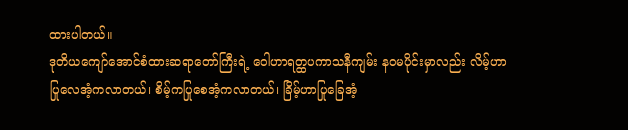ထားပါတယ်။
ဒုတိယကျော်အောင်စံထားဆရာတော်ကြီးရဲ့ ဝေါဟာရတ္ထပကာသနီကျမ်း နဝမပိုင်းမှာလည်း လိမ့်ဟာ ပြုလေအံ့ကလာတယ်၊ စိမ့်ကပြုစေအံ့ကလာတယ်၊ ခြိမ့်ဟာပြုခြေအံ့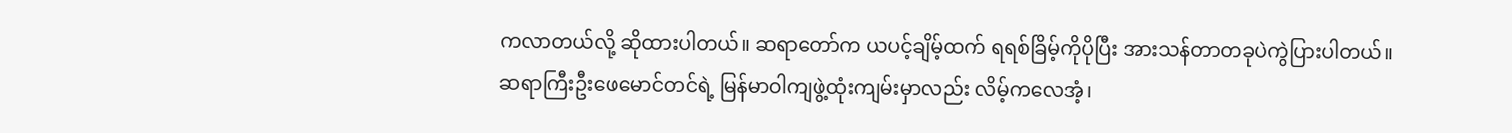ကလာတယ်လို့ ဆိုထားပါတယ်။ ဆရာတော်က ယပင့်ချိမ့်ထက် ရရစ်ခြိမ့်ကိုပိုပြီး အားသန်တာတခုပဲကွဲပြားပါတယ်။
ဆရာကြီးဦးဖေမောင်တင်ရဲ့ မြန်မာဝါကျဖွဲ့ထုံးကျမ်းမှာလည်း လိမ့်ကလေအံ့၊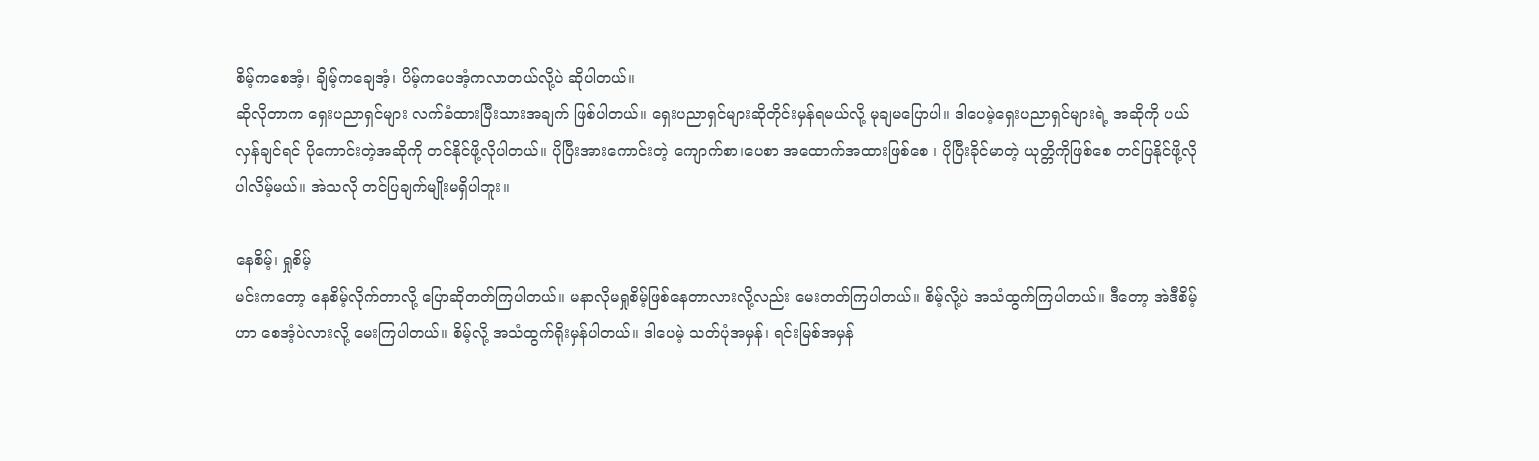စိမ့်ကစေအံ့၊ ချိမ့်ကချေအံ့၊ ပိမ့်ကပေအံ့ကလာတယ်လို့ပဲ ဆိုပါတယ်။
ဆိုလိုတာက ရှေးပညာရှင်များ လက်ခံထားပြီးသားအချက် ဖြစ်ပါတယ်။ ရှေးပညာရှင်များဆိုတိုင်းမှန်ရမယ်လို့ မုချမပြောပါ။ ဒါပေမဲ့ရှေးပညာရှင်များရဲ့ အဆိုကို ပယ်လှန်ချင်ရင် ပိုကောင်းတဲ့အဆိုကို တင်နိုင်ဖို့လိုပါတယ်။ ပိုပြီးအားကောင်းတဲ့ ကျောက်စာ၊ပေစာ အထောက်အထားဖြစ်စေ ၊ ပိုပြီးခိုင်မာတဲ့ ယုတ္တိကိုဖြစ်စေ တင်ပြနိုင်ဖို့လိုပါလိမ့်မယ်။ အဲသလို တင်ပြချက်မျိုးမရှိပါဘူး။

နေစိမ့်၊ ရှုစိမ့်
မင်းကတော့ နေစိမ့်လိုက်တာလို့ ပြောဆိုတတ်ကြပါတယ်။ မနာလိုမရှုစိမ့်ဖြစ်နေတာလားလို့လည်း မေးတတ်ကြပါတယ်။ စိမ့်လို့ပဲ အသံထွက်ကြပါတယ်။ ဒီတော့ အဲဒီစိမ့်ဟာ စေအံ့ပဲလားလို့ မေးကြပါတယ်။ စိမ့်လို့ အသံထွက်ရိုးမှန်ပါတယ်။ ဒါပေမဲ့ သတ်ပုံအမှန်၊ ရင်းမြစ်အမှန်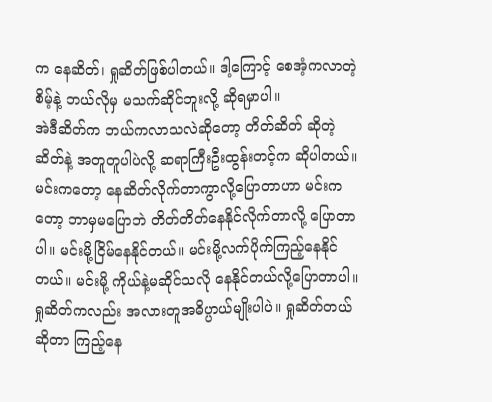က နေဆိတ်၊ ရှုဆိတ်ဖြစ်ပါတယ်။ ဒါ့ကြောင့် စေအံ့ကလာတဲ့ စိမ့်နဲ့ ဘယ်လိုမှ မသက်ဆိုင်ဘူးလို့ ဆိုရမှာပါ။
အဲဒီဆိတ်က ဘယ်ကလာသလဲဆိုတော့ တိတ်ဆိတ် ဆိုတဲ့ဆိတ်နဲ့ အတူတူပါပဲလို့ ဆရာကြီးဦးထွန်းတင့်က ဆိုပါတယ်။ မင်းကတော့ နေဆိတ်လိုက်တာကွာလို့ပြောတာဟာ မင်းကတော့ ဘာမှမပြောဘဲ တိတ်တိတ်နေနိုင်လိုက်တာလို့ ပြောတာပါ။ မင်းမို့ငြိမ်နေနိုင်တယ်။ မင်းမို့လက်ပိုက်ကြည့်နေနိုင်တယ်။ မင်းမို့ ကိုယ်နဲ့မဆိုင်သလို နေနိုင်တယ်လို့ပြောတာပါ။ ရှုဆိတ်ကလည်း အလားတူအဓိပ္ပာယ်မျိုးပါပဲ။ ရှုဆိတ်တယ်ဆိုတာ ကြည့်နေ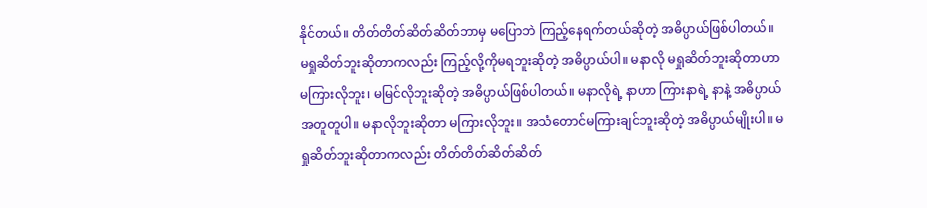နိုင်တယ်။ တိတ်တိတ်ဆိတ်ဆိတ်ဘာမှ မပြောဘဲ ကြည့်နေရက်တယ်ဆိုတဲ့ အဓိပ္ပာယ်ဖြစ်ပါတယ်။ မရှုဆိတ်ဘူးဆိုတာကလည်း ကြည့်လို့ကိုမရဘူးဆိုတဲ့ အဓိပ္ပာယ်ပါ။ မနာလို မရှုဆိတ်ဘူးဆိုတာဟာ မကြားလိုဘူး၊ မမြင်လိုဘူးဆိုတဲ့ အဓိပ္ပာယ်ဖြစ်ပါတယ်။ မနာလိုရဲ့ နာဟာ ကြားနာရဲ့ နာနဲ့ အဓိပ္ပာယ်အတူတူပါ။ မနာလိုဘူးဆိုတာ မကြားလိုဘူး။ အသံတောင်မကြားချင်ဘူးဆိုတဲ့ အဓိပ္ပာယ်မျိုးပါ။ မရှုဆိတ်ဘူးဆိုတာကလည်း တိတ်တိတ်ဆိတ်ဆိတ်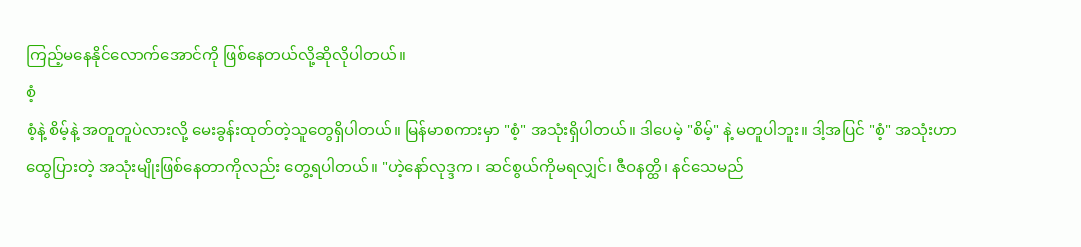ကြည့်မနေနိုင်လောက်အောင်ကို ဖြစ်နေတယ်လို့ဆိုလိုပါတယ်။
စံ့
စံ့နဲ့ စိမ့်နဲ့ အတူတူပဲလားလို့ မေးခွန်းထုတ်တဲ့သူတွေရှိပါတယ်။ မြန်မာစကားမှာ "စံ့" အသုံးရှိပါတယ်။ ဒါပေမဲ့ "စိမ့်" နဲ့ မတူပါဘူး။ ဒါ့အပြင် "စံ့" အသုံးဟာ ထွေပြားတဲ့ အသုံးမျိုးဖြစ်နေတာကိုလည်း တွေ့ရပါတယ်။ "ဟဲ့နော်လုဒ္ဒက ၊ ဆင်စွယ်ကိုမရလျှင်၊ ဇီဝနတ္ထိ၊ နင်သေမည်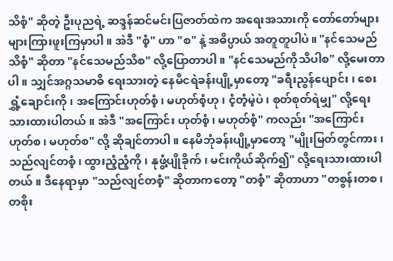သိစံ့" ဆိုတဲ့ ဦးပုညရဲ့ ဆဒ္ဒန်ဆင်မင်းပြဇာတ်ထဲက အရေးအသားကို တော်တော်များများကြားဖူးကြမှာပါ။ အဲဒီ "စံ့" ဟာ "စ" နဲ့ အဓိပ္ပာယ် အတူတူပါပဲ။ "နင်သေမည်သိစံ့" ဆိုတာ "နင်သေမည်သိစ" လို့ပြောတာပါ။ "နင်သေမည်ကိုသိပါစ" လို့မေးတာပါ။ သျှင်အဂ္ဂသမာဓိ ရေးသားတဲ့ နေမိငရဲခန်းပျို့မှာတော့ "ခရီးညွန်ပျောင်း၊ စေးရွှံ့ချောင်းကို၊ အကြောင်းဟုတ်စံ့၊ မဟုတ်စံ့ဟု၊ ငံ့တံ့မဲ့ပဲ၊ စုတ်စုတ်ရဲမျှ" လို့ရေးသားထားပါတယ်။ အဲဒီ "အကြောင်း ဟုတ်စံ့၊ မဟုတ်စံ့" ကလည်း "အကြောင်းဟုတ်စ၊ မဟုတ်စ" လို့ ဆိုချင်တာပါ။ နေမိဘုံခန်းပျို့မှာတော့ "မျိုးမြတ်တွင်ကား၊ သည်လျင်တစံ့၊ ထွားညံ့ညံ့ကို၊ နုဖွံ့ပျိုခိုက်၊ မင်းကိုယ်ဆိုက်၍" လို့ရေးသားထားပါတယ်။ ဒီနေရာမှာ "သည်လျင်တစံ့" ဆိုတာကတော့ "တစံ့" ဆိုတာဟာ "တစွန်းတစ၊ တစိုး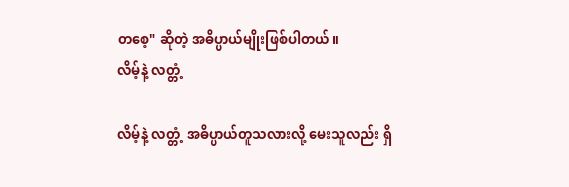တစေ့" ဆိုတဲ့ အဓိပ္ပာယ်မျိုးဖြစ်ပါတယ်။
လိမ့်နဲ့ လတ္တံ့

လိမ့်နဲ့ လတ္တံ့ အဓိပ္ပာယ်တူသလားလို့ မေးသူလည်း ရှိ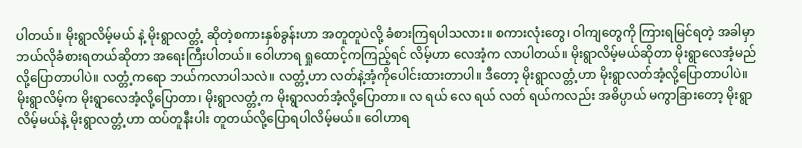ပါတယ်။ မိုးရွာလိမ့်မယ် နဲ့ မိုးရွာလတ္တံ့ ဆိုတဲ့စကားနှစ်ခွန်းဟာ အတူတူပဲလို့ ခံစားကြရပါသလား။ စကားလုံးတွေ၊ ဝါကျတွေကို ကြားရမြင်ရတဲ့ အခါမှာ ဘယ်လိုခံစားရတယ်ဆိုတာ အရေးကြီးပါတယ်။ ဝေါဟာရ ရှုထောင့်ကကြည့်ရင် လိမ့်ဟာ လေအံ့က လာပါတယ်။ မိုးရွာလိမ့်မယ်ဆိုတာ မိုးရွာလေအံ့မည် လို့ပြောတာပါပဲ။ လတ္တံ့ကရော ဘယ်ကလာပါသလဲ။ လတ္တံ့ဟာ လတ်နဲ့အံ့ကိုပေါင်းထားတာပါ။ ဒီတော့ မိုးရွာလတ္တံ့ဟာ မိုးရွာလတ်အံ့လို့ပြောတာပါပဲ။ မိုးရွာလိမ့်က မိုးရွာလေအံ့လို့ပြောတာ၊ မိုးရွာလတ္တံ့က မိုးရွာလတ်အံ့လို့ပြောတာ။ လ ရယ် လေ ရယ် လတ် ရယ်ကလည်း အဓိပ္ပာယ် မကွာခြားတော့ မိုးရွာလိမ့်မယ်နဲ့ မိုးရွာလတ္တံ့ဟာ ထပ်တူနီးပါး တူတယ်လို့ပြောရပါလိမ့်မယ်။ ဝေါဟာရ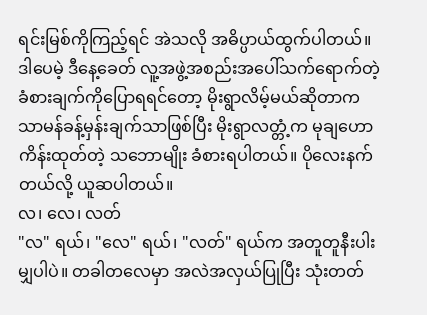ရင်းမြစ်ကိုကြည့်ရင် အဲသလို အဓိပ္ပာယ်ထွက်ပါတယ်။ ဒါပေမဲ့ ဒီနေ့ခေတ် လူ့အဖွဲ့အစည်းအပေါ်သက်ရောက်တဲ့ ခံစားချက်ကိုပြောရရင်တော့ မိုးရွာလိမ့်မယ်ဆိုတာက သာမန်ခန့်မှန်းချက်သာဖြစ်ပြီး မိုးရွာလတ္တံ့က မုချဟောကိန်းထုတ်တဲ့ သဘောမျိုး ခံစားရပါတယ်။ ပိုလေးနက်တယ်လို့ ယူဆပါတယ်။
လ၊ လေ၊ လတ်
"လ" ရယ်၊ "လေ" ရယ်၊ "လတ်" ရယ်က အတူတူနီးပါးမျှပါပဲ။ တခါတလေမှာ အလဲအလှယ်ပြုပြီး သုံးတတ်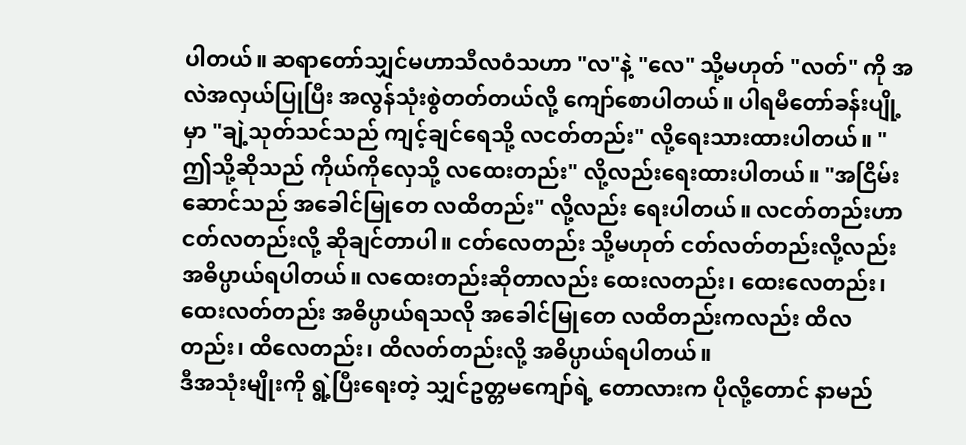ပါတယ်။ ဆရာတော်သျှင်မဟာသီလဝံသဟာ "လ"နဲ့ "လေ" သို့မဟုတ် "လတ်" ကို အလဲအလှယ်ပြုပြီး အလွန်သုံးစွဲတတ်တယ်လို့ ကျော်စောပါတယ်။ ပါရမီတော်ခန်းပျို့မှာ "ချဲ့သုတ်သင်သည် ကျင့်ချင်ရေသို့ လငတ်တည်း" လို့ရေးသားထားပါတယ်။ "ဤသို့ဆိုသည် ကိုယ်ကိုလှေသို့ လထေးတည်း" လို့လည်းရေးထားပါတယ်။ "အငြိမ်းဆောင်သည် အခေါင်မြုတေ လထိတည်း" လို့လည်း ရေးပါတယ်။ လငတ်တည်းဟာ ငတ်လတည်းလို့ ဆိုချင်တာပါ။ ငတ်လေတည်း သို့မဟုတ် ငတ်လတ်တည်းလို့လည်း အဓိပ္ပာယ်ရပါတယ်။ လထေးတည်းဆိုတာလည်း ထေးလတည်း၊ ထေးလေတည်း၊ ထေးလတ်တည်း အဓိပ္ပာယ်ရသလို အခေါင်မြုတေ လထိတည်းကလည်း ထိလတည်း၊ ထိလေတည်း၊ ထိလတ်တည်းလို့ အဓိပ္ပာယ်ရပါတယ်။
ဒီအသုံးမျိုးကို ရွဲ့ပြီးရေးတဲ့ သျှင်ဥတ္တမကျော်ရဲ့ တောလားက ပိုလို့တောင် နာမည်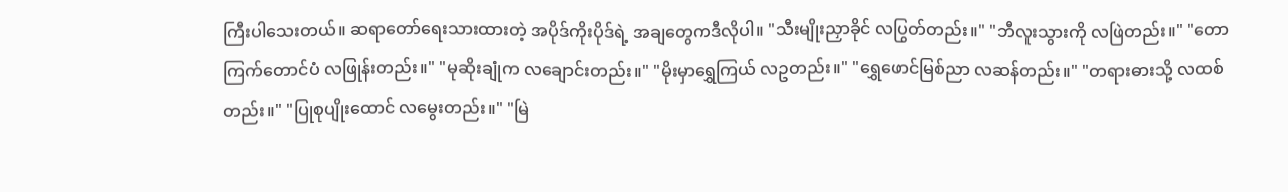ကြီးပါသေးတယ်။ ဆရာတော်ရေးသားထားတဲ့ အပိုဒ်ကိုးပိုဒ်ရဲ့ အချတွေကဒီလိုပါ။ "သီးမျိုးညှာခိုင် လပြွတ်တည်း။" "ဘီလူးသွားကို လဖြဲတည်း။" "တောကြက်တောင်ပံ လဖြုန်းတည်း။" "မုဆိုးချုံက လချောင်းတည်း။" "မိုးမှာရွှေကြယ် လဥတည်း။" "ရွှေဖောင်မြစ်ညာ လဆန်တည်း။" "တရားဓားသို့ လထစ်တည်း။" "ပြုစုပျိုးထောင် လမွေးတည်း။" "မြဲ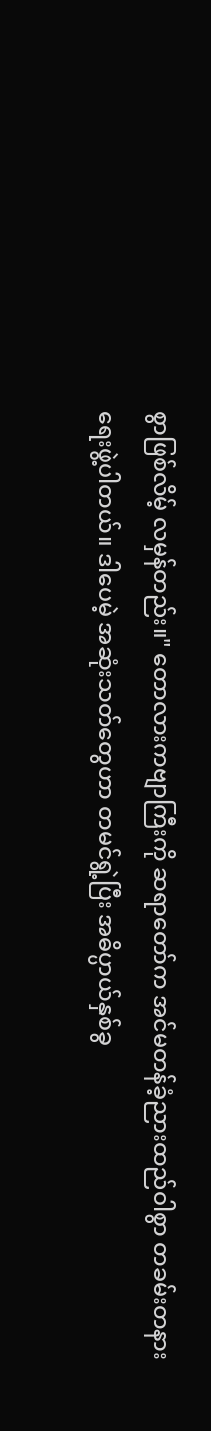စွာဖြစ်လိမ့် လမှန်တည်း။" တောလားကဗျာကြီးကို ဆရာတော်က အင်မတန်ခံ့ညားထည်ဝါစွာ တခမ်းတနားရေးဖွဲ့ပါတယ်။ ဒါပေမဲ့ အဆုံးသတ်တွေဟာ တမင်ရွဲ့ပြီး အဓိပ္ပာယ်နှစ်ခွ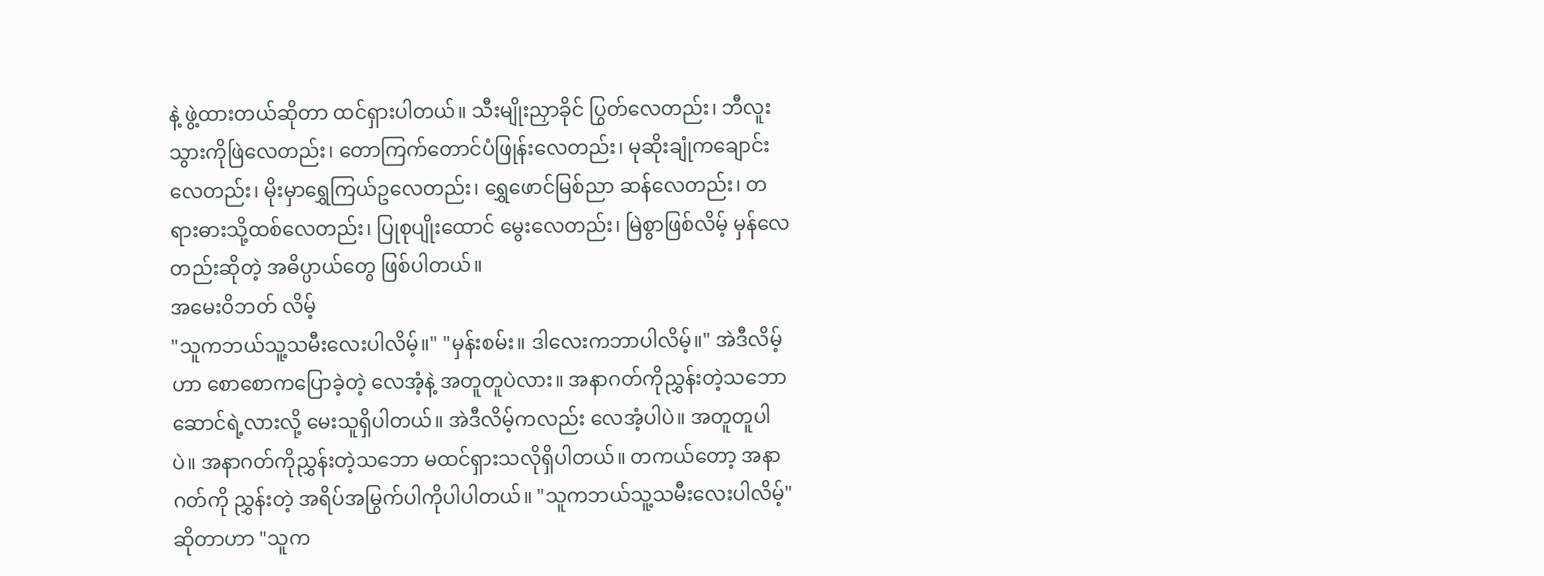နဲ့ ဖွဲ့ထားတယ်ဆိုတာ ထင်ရှားပါတယ်။ သီးမျိုးညှာခိုင် ပြွတ်လေတည်း၊ ဘီလူးသွားကိုဖြဲလေတည်း၊ တောကြက်တောင်ပံဖြုန်းလေတည်း၊ မုဆိုးချုံကချောင်းလေတည်း၊ မိုးမှာရွှေကြယ်ဥလေတည်း၊ ရွှေဖောင်မြစ်ညာ ဆန်လေတည်း၊ တရားဓားသို့ထစ်လေတည်း၊ ပြုစုပျိုးထောင် မွေးလေတည်း၊ မြဲစွာဖြစ်လိမ့် မှန်လေတည်းဆိုတဲ့ အဓိပ္ပာယ်တွေ ဖြစ်ပါတယ်။
အမေးဝိဘတ် လိမ့်
"သူကဘယ်သူ့သမီးလေးပါလိမ့်။" "မှန်းစမ်း။ ဒါလေးကဘာပါလိမ့်။" အဲဒီလိမ့်ဟာ စောစောကပြောခဲ့တဲ့ လေအံ့နဲ့ အတူတူပဲလား။ အနာဂတ်ကိုညွှန်းတဲ့သဘောဆောင်ရဲ့လားလို့ မေးသူရှိပါတယ်။ အဲဒီလိမ့်ကလည်း လေအံ့ပါပဲ။ အတူတူပါပဲ။ အနာဂတ်ကိုညွှန်းတဲ့သဘော မထင်ရှားသလိုရှိပါတယ်။ တကယ်တော့ အနာဂတ်ကို ညွှန်းတဲ့ အရိပ်အမြွက်ပါကိုပါပါတယ်။ "သူကဘယ်သူ့သမီးလေးပါလိမ့်" ဆိုတာဟာ "သူက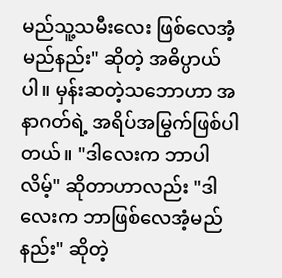မည်သူ့သမီးလေး ဖြစ်လေအံ့မည်နည်း" ဆိုတဲ့ အဓိပ္ပာယ်ပါ။ မှန်းဆတဲ့သဘောဟာ အနာဂတ်ရဲ့ အရိပ်အမြွက်ဖြစ်ပါတယ်။ "ဒါလေးက ဘာပါလိမ့်" ဆိုတာဟာလည်း "ဒါလေးက ဘာဖြစ်လေအံ့မည်နည်း" ဆိုတဲ့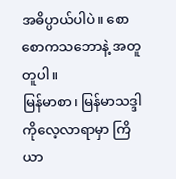အဓိပ္ပာယ်ပါပဲ။ စောစောကသဘောနဲ့ အတူတူပါ။
မြန်မာစာ၊ မြန်မာသဒ္ဒါကိုလေ့လာရာမှာ ကြိယာ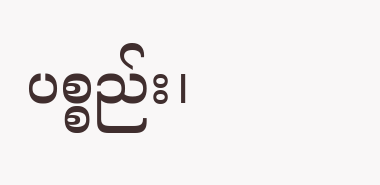ပစ္စည်း၊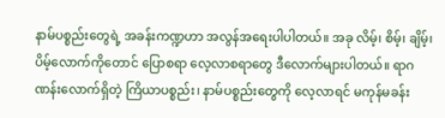နာမ်ပစ္စည်းတွေရဲ့ အခန်းကဏ္ဍဟာ အလွန်အရေးပါပါတယ်။ အခု လိမ့်၊ စိမ့်၊ ချိမ့်၊ ပိမ့်လောက်ကိုတောင် ပြောစရာ လေ့လာစရာတွေ ဒီလောက်များပါတယ်။ ရာဂဏန်းလောက်ရှိတဲ့ ကြိယာပစ္စည်း၊ နာမ်ပစ္စည်းတွေကို လေ့လာရင် မကုန်မခန်း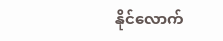နိုင်လောက်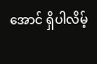အောင် ရှိပါလိမ့်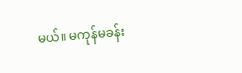မယ်။ မကုန်မခန်း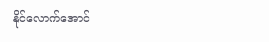နိုင်လောက်အောင်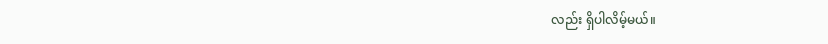လည်း ရှိပါလိမ့်မယ်။